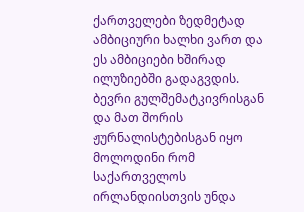ქართველები ზედმეტად ამბიციური ხალხი ვართ და ეს ამბიციები ხშირად ილუზიებში გადაგვდის. ბევრი გულშემატკივრისგან და მათ შორის ჟურნალისტებისგან იყო მოლოდინი რომ საქართველოს ირლანდიისთვის უნდა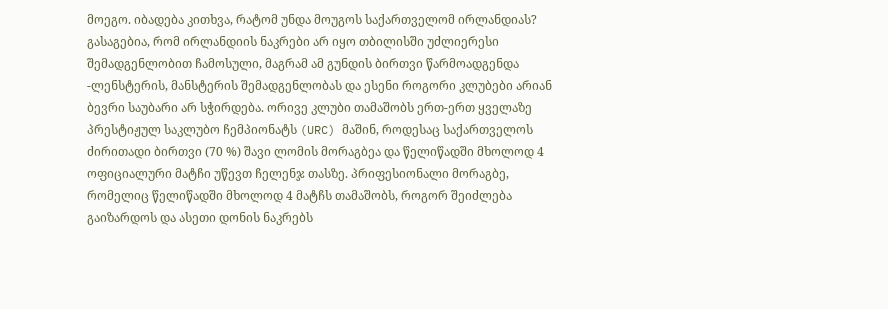მოეგო. იბადება კითხვა, რატომ უნდა მოუგოს საქართველომ ირლანდიას? გასაგებია, რომ ირლანდიის ნაკრები არ იყო თბილისში უძლიერესი შემადგენლობით ჩამოსული, მაგრამ ამ გუნდის ბირთვი წარმოადგენდა -ლენსტერის, მანსტერის შემადგენლობას და ესენი როგორი კლუბები არიან ბევრი საუბარი არ სჭირდება. ორივე კლუბი თამაშობს ერთ-ერთ ყველაზე პრესტიჟულ საკლუბო ჩემპიონატს (URC) მაშინ, როდესაც საქართველოს ძირითადი ბირთვი (70 %) შავი ლომის მორაგბეა და წელიწადში მხოლოდ 4 ოფიციალური მატჩი უწევთ ჩელენჯ თასზე. პრიფესიონალი მორაგბე, რომელიც წელიწადში მხოლოდ 4 მატჩს თამაშობს, როგორ შეიძლება გაიზარდოს და ასეთი დონის ნაკრებს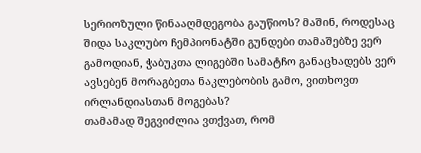სერიოზული წინააღმდეგობა გაუწიოს? მაშინ, როდესაც შიდა საკლუბო ჩემპიონატში გუნდები თამაშებზე ვერ გამოდიან, ჭაბუკთა ლიგებში სამატჩო განაცხადებს ვერ ავსებენ მორაგბეთა ნაკლებობის გამო, ვითხოვთ ირლანდიასთან მოგებას?
თამამად შეგვიძლია ვთქვათ, რომ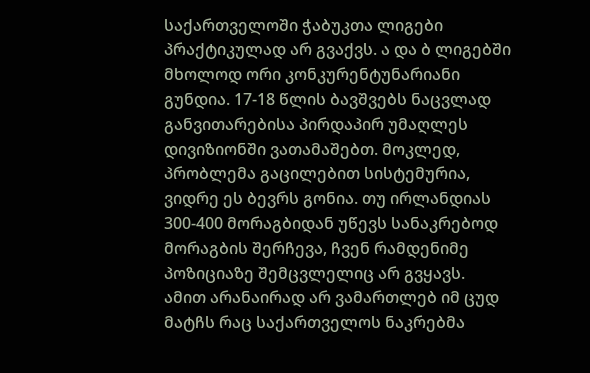საქართველოში ჭაბუკთა ლიგები პრაქტიკულად არ გვაქვს. ა და ბ ლიგებში მხოლოდ ორი კონკურენტუნარიანი გუნდია. 17-18 წლის ბავშვებს ნაცვლად განვითარებისა პირდაპირ უმაღლეს დივიზიონში ვათამაშებთ. მოკლედ, პრობლემა გაცილებით სისტემურია, ვიდრე ეს ბევრს გონია. თუ ირლანდიას 300-400 მორაგბიდან უწევს სანაკრებოდ მორაგბის შერჩევა, ჩვენ რამდენიმე პოზიციაზე შემცვლელიც არ გვყავს.
ამით არანაირად არ ვამართლებ იმ ცუდ მატჩს რაც საქართველოს ნაკრებმა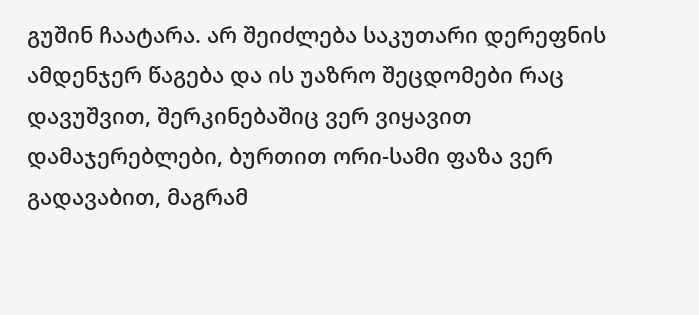გუშინ ჩაატარა. არ შეიძლება საკუთარი დერეფნის ამდენჯერ წაგება და ის უაზრო შეცდომები რაც დავუშვით, შერკინებაშიც ვერ ვიყავით დამაჯერებლები, ბურთით ორი-სამი ფაზა ვერ გადავაბით, მაგრამ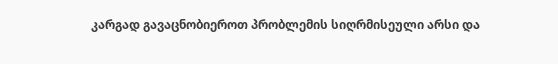კარგად გავაცნობიეროთ პრობლემის სიღრმისეული არსი და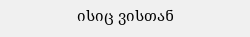ისიც ვისთან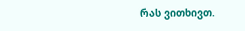რას ვითხივთ.